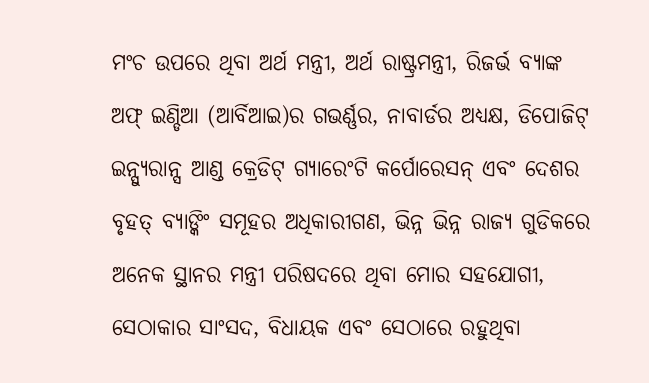ମଂଚ ଉପରେ ଥିବା ଅର୍ଥ ମନ୍ତ୍ରୀ, ଅର୍ଥ ରାଷ୍ଟ୍ରମନ୍ତ୍ରୀ, ରିଜର୍ଭ ବ୍ୟାଙ୍କ ଅଫ୍ ଇଣ୍ଡିଆ (ଆର୍ବିଆଇ)ର ଗଭର୍ଣ୍ଣର, ନାବାର୍ଡର ଅଧ୍ୟକ୍ଷ, ଡିପୋଜିଟ୍ ଇନ୍ସ୍ୟୁରାନ୍ସ ଆଣ୍ଡ କ୍ରେଡିଟ୍ ଗ୍ୟାରେଂଟି କର୍ପୋରେସନ୍ ଏବଂ ଦେଶର ବୃହତ୍ ବ୍ୟାଙ୍କିଂ ସମୂହର ଅଧିକାରୀଗଣ, ଭିନ୍ନ ଭିନ୍ନ ରାଜ୍ୟ ଗୁଡିକରେ ଅନେକ ସ୍ଥାନର ମନ୍ତ୍ରୀ ପରିଷଦରେ ଥିବା ମୋର ସହଯୋଗୀ, ସେଠାକାର ସାଂସଦ, ବିଧାୟକ ଏବଂ ସେଠାରେ ରହୁଥିବା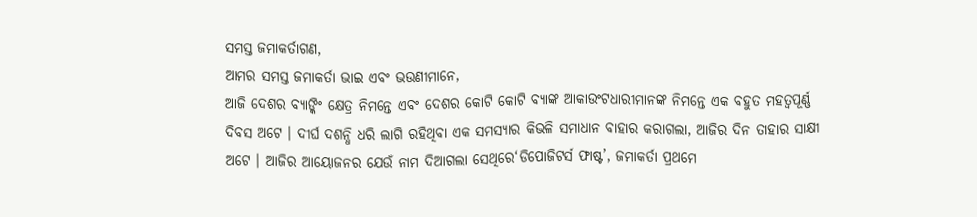ସମସ୍ତ ଜମାକର୍ତାଗଣ,
ଆମର ସମସ୍ତ ଜମାକର୍ତା ଭାଇ ଏବଂ ଭଉଣୀମାନେ,
ଆଜି ଦେଶର ବ୍ୟାଙ୍କିଂ କ୍ଷେତ୍ର ନିମନ୍ତେ ଏବଂ ଦେଶର କୋଟି କୋଟି ବ୍ୟାଙ୍କ ଆକାଉଂଟଧାରୀମାନଙ୍କ ନିମନ୍ତେ ଏକ ବହୁତ ମହତ୍ୱପୂର୍ଣ୍ଣ ଦିବସ ଅଟେ । ଦୀର୍ଘ ଦଶନ୍ଧି ଧରି ଲାଗି ରହିଥିବା ଏକ ସମସ୍ୟାର କିଭଳି ସମାଧାନ ବାହାର କରାଗଲା, ଆଜିର ଦିନ ତାହାର ସାକ୍ଷୀ ଅଟେ । ଆଜିର ଆୟୋଜନର ଯେଉଁ ନାମ ଦିଆଗଲା ସେଥିରେ‘ଡିପୋଜିଟର୍ସ ଫାଷ୍ଟ’, ଜମାକର୍ତା ପ୍ରଥମେ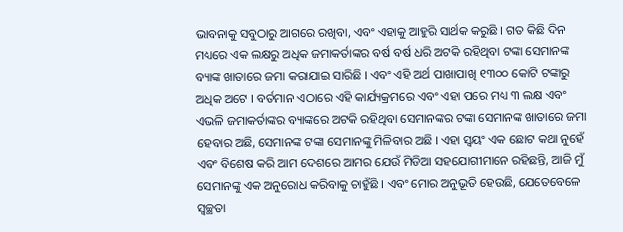ଭାବନାକୁ ସବୁଠାରୁ ଆଗରେ ରଖିବା, ଏବଂ ଏହାକୁ ଆହୁରି ସାର୍ଥକ କରୁଛି । ଗତ କିଛି ଦିନ ମଧ୍ୟରେ ଏକ ଲକ୍ଷରୁ ଅଧିକ ଜମାକର୍ତାଙ୍କର ବର୍ଷ ବର୍ଷ ଧରି ଅଟକି ରହିଥିବା ଟଙ୍କା ସେମାନଙ୍କ ବ୍ୟାଙ୍କ ଖାତାରେ ଜମା କରାଯାଇ ସାରିଛି । ଏବଂ ଏହି ଅର୍ଥ ପାଖାପାଖି ୧୩୦୦ କୋଟି ଟଙ୍କାରୁ ଅଧିକ ଅଟେ । ବର୍ତମାନ ଏଠାରେ ଏହି କାର୍ଯ୍ୟକ୍ରମରେ ଏବଂ ଏହା ପରେ ମଧ୍ୟ ୩ ଲକ୍ଷ ଏବଂ ଏଭଳି ଜମାକର୍ତାଙ୍କର ବ୍ୟାଙ୍କରେ ଅଟକି ରହିଥିବା ସେମାନଙ୍କର ଟଙ୍କା ସେମାନଙ୍କ ଖାତାରେ ଜମା ହେବାର ଅଛି, ସେମାନଙ୍କ ଟଙ୍କା ସେମାନଙ୍କୁ ମିଳିବାର ଅଛି । ଏହା ସ୍ୱୟଂ ଏକ ଛୋଟ କଥା ନୁହେଁ ଏବଂ ବିଶେଷ କରି ଆମ ଦେଶରେ ଆମର ଯେଉଁ ମିଡିଆ ସହଯୋଗୀମାନେ ରହିଛନ୍ତି, ଆଜି ମୁଁ ସେମାନଙ୍କୁ ଏକ ଅନୁରୋଧ କରିବାକୁ ଚାହୁଁଛି । ଏବଂ ମୋର ଅନୁଭୂତି ହେଉଛି, ଯେତେବେଳେ ସ୍ୱଚ୍ଛତା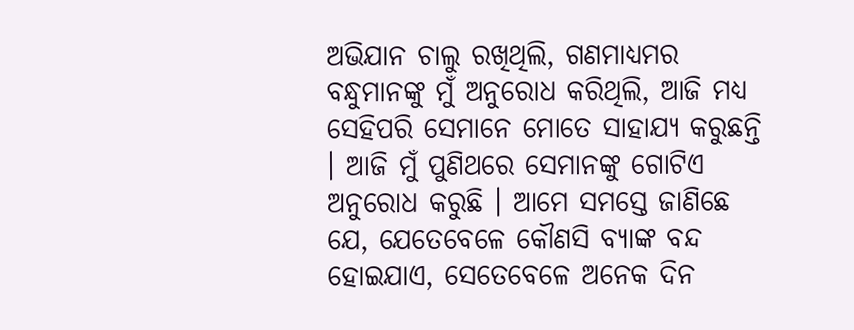ଅଭିଯାନ ଚାଲୁ ରଖିଥିଲି, ଗଣମାଧ୍ୟମର ବନ୍ଧୁମାନଙ୍କୁ ମୁଁ ଅନୁରୋଧ କରିଥିଲି, ଆଜି ମଧ୍ୟ ସେହିପରି ସେମାନେ ମୋତେ ସାହାଯ୍ୟ କରୁଛନ୍ତି । ଆଜି ମୁଁ ପୁଣିଥରେ ସେମାନଙ୍କୁ ଗୋଟିଏ ଅନୁରୋଧ କରୁଛି । ଆମେ ସମସ୍ତେ ଜାଣିଛେ ଯେ, ଯେତେବେଳେ କୌଣସି ବ୍ୟାଙ୍କ ବନ୍ଦ ହୋଇଯାଏ, ସେତେବେଳେ ଅନେକ ଦିନ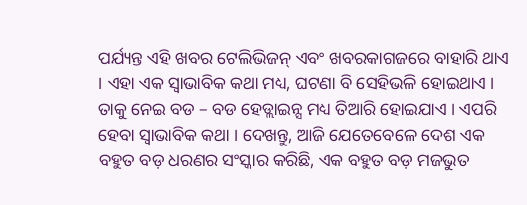ପର୍ଯ୍ୟନ୍ତ ଏହି ଖବର ଟେଲିଭିଜନ୍ ଏବଂ ଖବରକାଗଜରେ ବାହାରି ଥାଏ । ଏହା ଏକ ସ୍ୱାଭାବିକ କଥା ମଧ୍ୟ, ଘଟଣା ବି ସେହିଭଳି ହୋଇଥାଏ । ତାକୁ ନେଇ ବଡ – ବଡ ହେଡ୍ଲାଇନ୍ସ ମଧ୍ୟ ତିଆରି ହୋଇଯାଏ । ଏପରି ହେବା ସ୍ୱାଭାବିକ କଥା । ଦେଖନ୍ତୁ, ଆଜି ଯେତେବେଳେ ଦେଶ ଏକ ବହୁତ ବଡ଼ ଧରଣର ସଂସ୍କାର କରିଛି, ଏକ ବହୁତ ବଡ଼ ମଜଭୁତ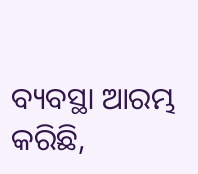ବ୍ୟବସ୍ଥା ଆରମ୍ଭ କରିଛି,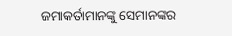ଜମାକର୍ତାମାନଙ୍କୁ ସେମାନଙ୍କର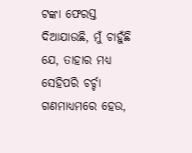ଟଙ୍କା ଫେରସ୍ତ ଦିଆଯାଉଛି, ମୁଁ ଚାହୁଁଛି ଯେ, ତାହାର ମଧ୍ୟ ସେହିପରି ଚର୍ଚ୍ଚା ଗଣମାଧ୍ୟମରେ ହେଉ,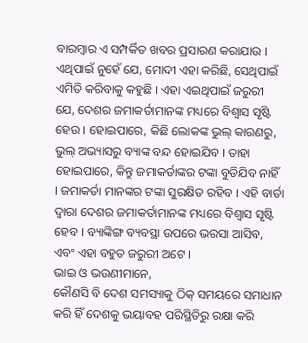ବାରମ୍ବାର ଏ ସମ୍ପର୍କିତ ଖବର ପ୍ରସାରଣ କରାଯାଉ । ଏଥିପାଇଁ ନୁହେଁ ଯେ, ମୋଦୀ ଏହା କରିଛି, ସେଥିପାଇଁ ଏମିତି କରିବାକୁ କହୁଛି । ଏହା ଏଇଥିପାଇଁ ଜରୁରୀ ଯେ, ଦେଶର ଜମାକର୍ତାମାନଙ୍କ ମଧ୍ୟରେ ବିଶ୍ୱାସ ସୃଷ୍ଟି ହେଉ । ହୋଇପାରେ, କିଛି ଲୋକଙ୍କ ଭୁଲ୍ କାରଣରୁ, ଭୁଲ୍ ଅଭ୍ୟାସରୁ ବ୍ୟାଙ୍କ ବନ୍ଦ ହୋଇଯିବ । ତାହା ହୋଇପାରେ, କିନ୍ତୁ ଜମାକର୍ତାଙ୍କର ଟଙ୍କା ବୁଡିଯିବ ନାହିଁ । ଜମାକର୍ତା ମାନଙ୍କର ଟଙ୍କା ସୁରକ୍ଷିତ ରହିବ । ଏହି ବାର୍ତା ଦ୍ୱାରା ଦେଶର ଜମାକର୍ତାମାନଙ୍କ ମଧ୍ୟରେ ବିଶ୍ୱାସ ସୃଷ୍ଟି ହେବ । ବ୍ୟାଙ୍କିଙ୍ଗ ବ୍ୟବସ୍ଥା ଉପରେ ଭରସା ଆସିବ, ଏବଂ ଏହା ବହୁତ ଜରୁରୀ ଅଟେ ।
ଭାଇ ଓ ଭଉଣୀମାନେ,
କୌଣସି ବି ଦେଶ ସମସ୍ୟାକୁ ଠିକ୍ ସମୟରେ ସମାଧାନ କରି ହିଁ ଦେଶକୁ ଭୟାବହ ପରିସ୍ଥିତିରୁ ରକ୍ଷା କରି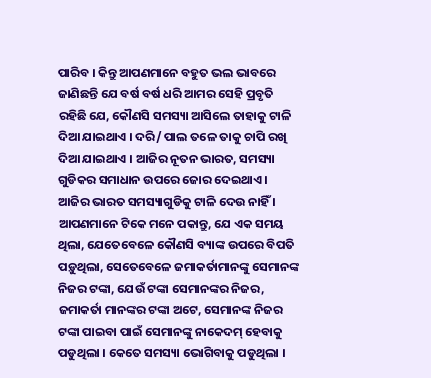ପାରିବ । କିନ୍ତୁ ଆପଣମାନେ ବହୁତ ଭଲ ଭାବରେ ଜାଣିଛନ୍ତି ଯେ ବର୍ଷ ବର୍ଷ ଧରି ଆମର ସେହି ପ୍ରବୃତି ରହିଛି ଯେ, କୌଣସି ସମସ୍ୟା ଆସିଲେ ତାହାକୁ ଟାଳି ଦିଆ ଯାଇଥାଏ । ଦରି/ ପାଲ ତଳେ ତାକୁ ଚାପି ରଖି ଦିଆ ଯାଇଥାଏ । ଆଜିର ନୂତନ ଭାରତ, ସମସ୍ୟା ଗୁଡିକର ସମାଧାନ ଉପରେ ଜୋର ଦେଇଥାଏ । ଆଜିର ଭାରତ ସମସ୍ୟାଗୁଡିକୁ ଟାଳି ଦେଉ ନାହିଁ । ଆପଣମାନେ ଟିକେ ମନେ ପକାନ୍ତୁ, ଯେ ଏକ ସମୟ ଥିଲା, ଯେତେବେଳେ କୌଣସି ବ୍ୟାଙ୍କ ଉପରେ ବିପତି ପଡ଼ୁଥିଲା, ସେତେବେଳେ ଜମାକର୍ତାମାନଙ୍କୁ ସେମାନଙ୍କ ନିଜର ଟଙ୍କା, ଯେଉଁ ଟଙ୍କା ସେମାନଙ୍କର ନିଜର, ଜମାକର୍ତା ମାନଙ୍କର ଟଙ୍କା ଅଟେ, ସେମାନଙ୍କ ନିଜର ଟଙ୍କା ପାଇବା ପାଇଁ ସେମାନଙ୍କୁ ନାକେଦମ୍ ହେବାକୁ ପଡୁଥିଲା । କେତେ ସମସ୍ୟା ଭୋଗିବାକୁ ପଡୁଥିଲା ।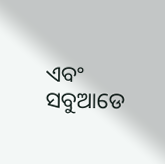ଏବଂ ସବୁଆଡେ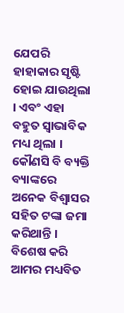ଯେପରି ହାହାକାର ସୃଷ୍ଟି ହୋଇ ଯାଉଥିଲା । ଏବଂ ଏହା ବହୁତ ସ୍ୱାଭାବିକ ମଧ୍ୟ ଥିଲା । କୌଣସି ବି ବ୍ୟକ୍ତି ବ୍ୟାଙ୍କରେ ଅନେକ ବିଶ୍ୱାସର ସହିତ ଟଙ୍କା ଜମା କରିଥାନ୍ତି । ବିଶେଷ କରି ଆମର ମଧ୍ୟବିତ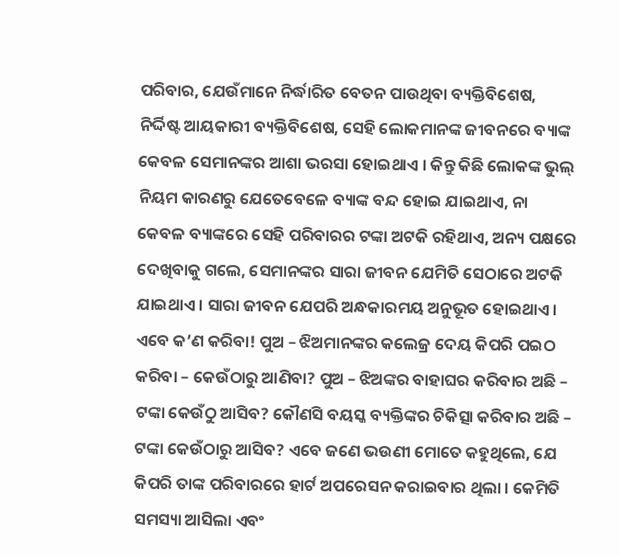ପରିବାର, ଯେଉଁମାନେ ନିର୍ଦ୍ଧାରିତ ବେତନ ପାଉଥିବା ବ୍ୟକ୍ତିବିଶେଷ, ନିର୍ଦ୍ଦିଷ୍ଟ ଆୟକାରୀ ବ୍ୟକ୍ତିବିଶେଷ, ସେହି ଲୋକମାନଙ୍କ ଜୀବନରେ ବ୍ୟାଙ୍କ କେବଳ ସେମାନଙ୍କର ଆଶା ଭରସା ହୋଇଥାଏ । କିନ୍ତୁ କିଛି ଲୋକଙ୍କ ଭୁଲ୍ ନିୟମ କାରଣରୁ ଯେତେବେଳେ ବ୍ୟାଙ୍କ ବନ୍ଦ ହୋଇ ଯାଇଥାଏ, ନା କେବଳ ବ୍ୟାଙ୍କରେ ସେହି ପରିବାରର ଟଙ୍କା ଅଟକି ରହିଥାଏ, ଅନ୍ୟ ପକ୍ଷରେ ଦେଖିବାକୁ ଗଲେ, ସେମାନଙ୍କର ସାରା ଜୀବନ ଯେମିତି ସେଠାରେ ଅଟକି ଯାଇଥାଏ । ସାରା ଜୀବନ ଯେପରି ଅନ୍ଧକାରମୟ ଅନୁଭୂତ ହୋଇଥାଏ । ଏବେ କ’ଣ କରିବା! ପୁଅ – ଝିଅମାନଙ୍କର କଲେଜ୍ର ଦେୟ କିପରି ପଇଠ କରିବା – କେଉଁଠାରୁ ଆଣିବା? ପୁଅ – ଝିଅଙ୍କର ବାହାଘର କରିବାର ଅଛି – ଟଙ୍କା କେଉଁଠୁ ଆସିବ? କୌଣସି ବୟସ୍କ ବ୍ୟକ୍ତିଙ୍କର ଚିକିତ୍ସା କରିବାର ଅଛି – ଟଙ୍କା କେଉଁଠାରୁ ଆସିବ? ଏବେ ଜଣେ ଭଉଣୀ ମୋତେ କହୁଥିଲେ, ଯେ କିପରି ତାଙ୍କ ପରିବାରରେ ହାର୍ଟ ଅପରେସନ କରାଇବାର ଥିଲା । କେମିତି ସମସ୍ୟା ଆସିଲା ଏବଂ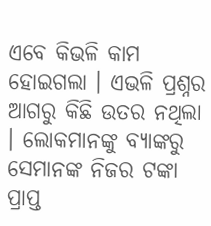ଏବେ କିଭଳି କାମ ହୋଇଗଲା । ଏଭଳି ପ୍ରଶ୍ନର ଆଗରୁ କିଛି ଉତର ନଥିଲା । ଲୋକମାନଙ୍କୁ ବ୍ୟାଙ୍କରୁ ସେମାନଙ୍କ ନିଜର ଟଙ୍କା ପ୍ରାପ୍ତ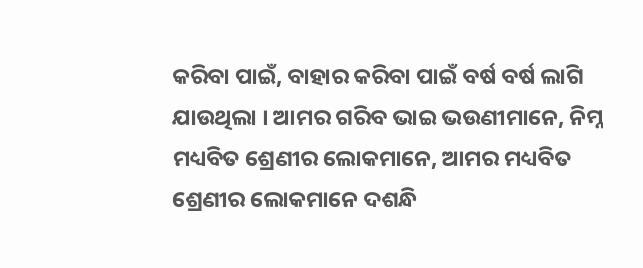କରିବା ପାଇଁ, ବାହାର କରିବା ପାଇଁ ବର୍ଷ ବର୍ଷ ଲାଗି ଯାଉଥିଲା । ଆମର ଗରିବ ଭାଇ ଭଉଣୀମାନେ, ନିମ୍ନ ମଧ୍ୟବିତ ଶ୍ରେଣୀର ଲୋକମାନେ, ଆମର ମଧ୍ୟବିତ ଶ୍ରେଣୀର ଲୋକମାନେ ଦଶନ୍ଧି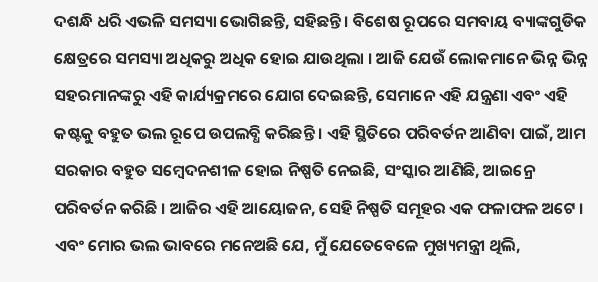ଦଶନ୍ଧି ଧରି ଏଭଳି ସମସ୍ୟା ଭୋଗିଛନ୍ତି, ସହିଛନ୍ତି । ବିଶେଷ ରୂପରେ ସମବାୟ ବ୍ୟାଙ୍କଗୁଡିକ କ୍ଷେତ୍ରରେ ସମସ୍ୟା ଅଧିକରୁ ଅଧିକ ହୋଇ ଯାଉଥିଲା । ଆଜି ଯେଉଁ ଲୋକମାନେ ଭିନ୍ନ ଭିନ୍ନ ସହରମାନଙ୍କରୁ ଏହି କାର୍ଯ୍ୟକ୍ରମରେ ଯୋଗ ଦେଇଛନ୍ତି, ସେମାନେ ଏହି ଯନ୍ତ୍ରଣା ଏବଂ ଏହି କଷ୍ଟକୁ ବହୁତ ଭଲ ରୂପେ ଉପଲବ୍ଧି କରିଛନ୍ତି । ଏହି ସ୍ଥିତିରେ ପରିବର୍ତନ ଆଣିବା ପାଇଁ, ଆମ ସରକାର ବହୁତ ସମ୍ବେଦନଶୀଳ ହୋଇ ନିଷ୍ପତି ନେଇଛି, ସଂସ୍କାର ଆଣିଛି, ଆଇନ୍ରେ ପରିବର୍ତନ କରିଛି । ଆଜିର ଏହି ଆୟୋଜନ, ସେହି ନିଷ୍ପତି ସମୂହର ଏକ ଫଳାଫଳ ଅଟେ । ଏବଂ ମୋର ଭଲ ଭାବରେ ମନେଅଛି ଯେ, ମୁଁ ଯେତେବେଳେ ମୁଖ୍ୟମନ୍ତ୍ରୀ ଥିଲି,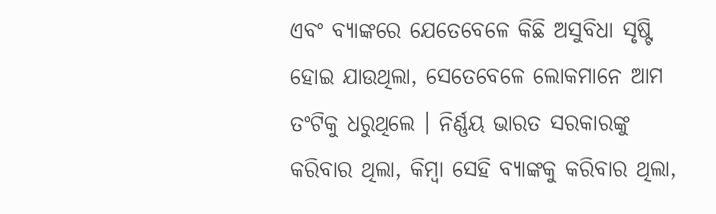ଏବଂ ବ୍ୟାଙ୍କରେ ଯେତେବେଳେ କିଛି ଅସୁବିଧା ସୃଷ୍ଟି ହୋଇ ଯାଉଥିଲା, ସେତେବେଳେ ଲୋକମାନେ ଆମ ତଂଟିକୁ ଧରୁଥିଲେ । ନିର୍ଣ୍ଣୟ ଭାରତ ସରକାରଙ୍କୁ କରିବାର ଥିଲା, କିମ୍ବା ସେହି ବ୍ୟାଙ୍କକୁ କରିବାର ଥିଲା,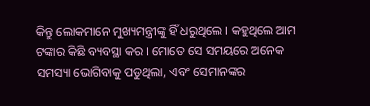କିନ୍ତୁ ଲୋକମାନେ ମୁଖ୍ୟମନ୍ତ୍ରୀଙ୍କୁ ହିଁ ଧରୁଥିଲେ । କହୁଥିଲେ ଆମ ଟଙ୍କାର କିଛି ବ୍ୟବସ୍ଥା କର । ମୋତେ ସେ ସମୟରେ ଅନେକ ସମସ୍ୟା ଭୋଗିବାକୁ ପଡୁଥିଲା, ଏବଂ ସେମାନଙ୍କର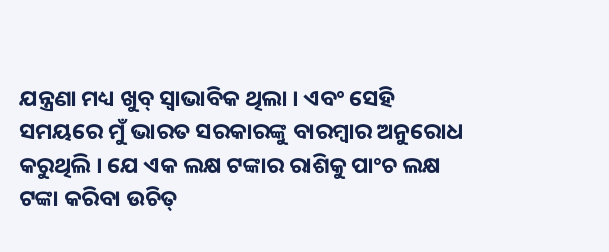ଯନ୍ତ୍ରଣା ମଧ୍ୟ ଖୁବ୍ ସ୍ୱାଭାବିକ ଥିଲା । ଏବଂ ସେହି ସମୟରେ ମୁଁ ଭାରତ ସରକାରଙ୍କୁ ବାରମ୍ବାର ଅନୁରୋଧ କରୁଥିଲି । ଯେ ଏକ ଲକ୍ଷ ଟଙ୍କାର ରାଶିକୁ ପାଂଚ ଲକ୍ଷ ଟଙ୍କା କରିବା ଉଚିତ୍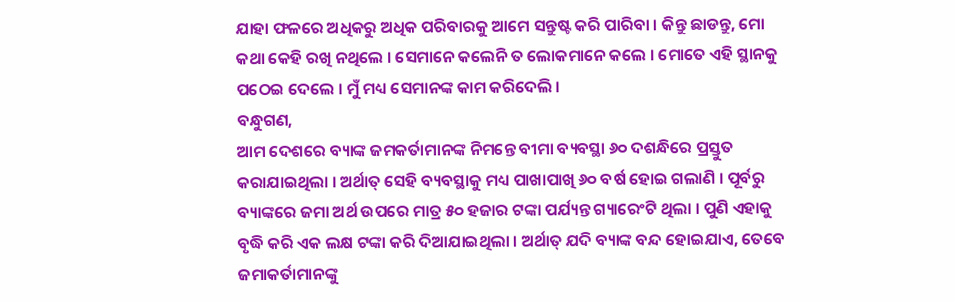ଯାହା ଫଳରେ ଅଧିକରୁ ଅଧିକ ପରିବାରକୁ ଆମେ ସନ୍ତୁଷ୍ଟ କରି ପାରିବା । କିନ୍ତୁ ଛାଡନ୍ତୁ, ମୋ କଥା କେହି ରଖି ନଥିଲେ । ସେମାନେ କଲେନି ତ ଲୋକମାନେ କଲେ । ମୋତେ ଏହି ସ୍ଥାନକୁ ପଠେଇ ଦେଲେ । ମୁଁ ମଧ୍ୟ ସେମାନଙ୍କ କାମ କରିଦେଲି ।
ବନ୍ଧୁଗଣ,
ଆମ ଦେଶରେ ବ୍ୟାଙ୍କ ଜମକର୍ତାମାନଙ୍କ ନିମନ୍ତେ ବୀମା ବ୍ୟବସ୍ଥା ୬୦ ଦଶନ୍ଧିରେ ପ୍ରସ୍ତୁତ କରାଯାଇଥିଲା । ଅର୍ଥାତ୍ ସେହି ବ୍ୟବସ୍ଥାକୁ ମଧ୍ୟ ପାଖାପାଖି ୬୦ ବର୍ଷ ହୋଇ ଗଲାଣି । ପୂର୍ବରୁ ବ୍ୟାଙ୍କରେ ଜମା ଅର୍ଥ ଉପରେ ମାତ୍ର ୫୦ ହଜାର ଟଙ୍କା ପର୍ଯ୍ୟନ୍ତ ଗ୍ୟାରେଂଟି ଥିଲା । ପୁଣି ଏହାକୁ ବୃଦ୍ଧି କରି ଏକ ଲକ୍ଷ ଟଙ୍କା କରି ଦିଆଯାଇଥିଲା । ଅର୍ଥାତ୍ ଯଦି ବ୍ୟାଙ୍କ ବନ୍ଦ ହୋଇଯାଏ, ତେବେ ଜମାକର୍ତାମାନଙ୍କୁ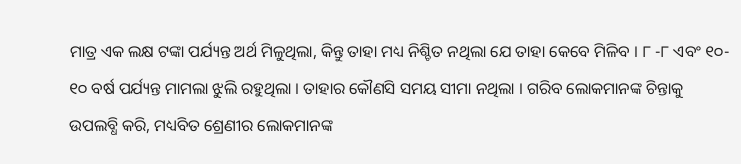ମାତ୍ର ଏକ ଲକ୍ଷ ଟଙ୍କା ପର୍ଯ୍ୟନ୍ତ ଅର୍ଥ ମିଳୁଥିଲା, କିନ୍ତୁ ତାହା ମଧ୍ୟ ନିଶ୍ଚିତ ନଥିଲା ଯେ ତାହା କେବେ ମିଳିବ । ୮ -୮ ଏବଂ ୧୦- ୧୦ ବର୍ଷ ପର୍ଯ୍ୟନ୍ତ ମାମଲା ଝୁଲି ରହୁଥିଲା । ତାହାର କୌଣସି ସମୟ ସୀମା ନଥିଲା । ଗରିବ ଲୋକମାନଙ୍କ ଚିନ୍ତାକୁ ଉପଲବ୍ଧି କରି, ମଧ୍ୟବିତ ଶ୍ରେଣୀର ଲୋକମାନଙ୍କ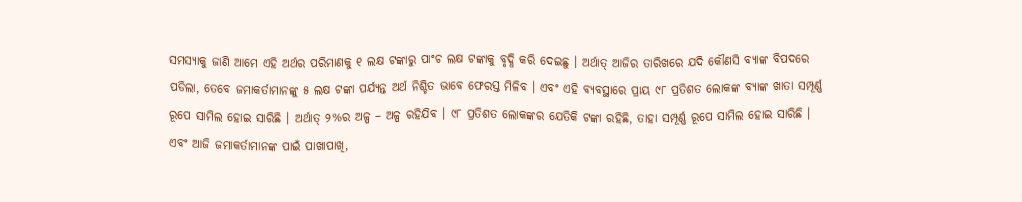ସମସ୍ୟାକୁ ଜାଣି ଆମେ ଏହି ଅର୍ଥର ପରିମାଣକୁ ୧ ଲକ୍ଷ ଟଙ୍କାରୁ ପାଂଚ ଲକ୍ଷ ଟଙ୍କାକୁ ବୃଦ୍ଧି କରି ଦେଇଛୁ । ଅର୍ଥାତ୍ ଆଜିର ତାରିଖରେ ଯଦି କୌଣସି ବ୍ୟାଙ୍କ ବିପଦରେ ପଡିଲା, ତେବେ ଜମାକର୍ତାମାନଙ୍କୁ ୫ ଲକ୍ଷ ଟଙ୍କା ପର୍ଯ୍ୟନ୍ତ ଅର୍ଥ ନିଶ୍ଚିତ ଭାବେ ଫେରସ୍ତ ମିଳିବ । ଏବଂ ଏହି ବ୍ୟବସ୍ଥାରେ ପ୍ରାୟ ୯୮ ପ୍ରତିଶତ ଲୋକଙ୍କ ବ୍ୟାଙ୍କ ଖାତା ସମ୍ପୂର୍ଣ୍ଣ ରୂପେ ସାମିଲ ହୋଇ ସାରିଛି । ଅର୍ଥାତ୍ ୨%ର ଅଳ୍ପ – ଅଳ୍ପ ରହିଯିବ । ୯୮ ପ୍ରତିଶତ ଲୋକଙ୍କର ଯେତିକି ଟଙ୍କା ରହିଛି, ତାହା ସମ୍ପୂର୍ଣ୍ଣ ରୂପେ ସାମିଲ ହୋଇ ସାରିଛି । ଏବଂ ଆଜି ଜମାକର୍ତାମାନଙ୍କ ପାଇଁ ପାଖାପାଖି,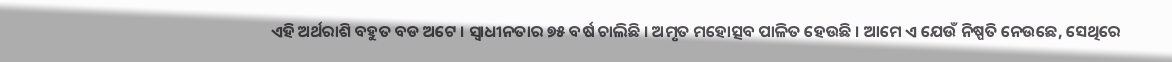ଏହି ଅର୍ଥରାଶି ବହୁତ ବଡ ଅଟେ । ସ୍ୱାଧୀନତାର ୭୫ ବର୍ଷ ଚାଲିଛି । ଅମୃତ ମହୋତ୍ସବ ପାଳିତ ହେଉଛି । ଆମେ ଏ ଯେଉଁ ନିଷ୍ପତି ନେଉଛେ, ସେଥିରେ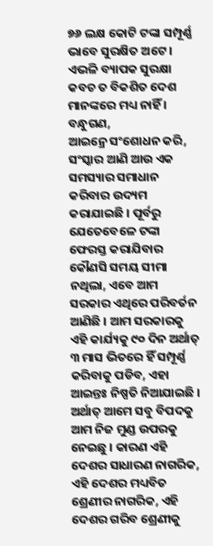୭୬ ଲକ୍ଷ କୋଟି ଟଙ୍କା ସମ୍ପୂର୍ଣ୍ଣ ଭାବେ ସୁରକ୍ଷିତ ଅଟେ । ଏଭଳି ବ୍ୟାପକ ସୁରକ୍ଷା କବଚ ତ ବିକଶିତ ଦେଶ ମାନଙ୍କରେ ମଧ୍ୟ ନାହିଁ ।
ବନ୍ଧୁଗଣ,
ଆଇନ୍ରେ ସଂଶୋଧନ କରି, ସଂସ୍କାର ଆଣି ଆଉ ଏକ ସମସ୍ୟାର ସମାଧାନ କରିବାର ଉଦ୍ୟମ କରାଯାଇଛି । ପୂର୍ବରୁ ଯେତେବେଳେ ଟଙ୍କା ଫେରସ୍ତ କରାଯିବାର କୌଣସି ସମୟ ସୀମା ନଥିଲା, ଏବେ ଆମ ସରକାର ଏଥିରେ ପରିବର୍ତନ ଆଣିଛି । ଆମ ସରକାରକୁ ଏହି କାର୍ଯ୍ୟକୁ ୯୦ ଦିନ ଅର୍ଥାତ୍ ୩ ମାସ ଭିତରେ ହିଁ ସମ୍ପୂର୍ଣ୍ଣ କରିବାକୁ ପଡିବ, ଏହା ଆଇନ୍ତଃ ନିଷ୍ପତି ନିଆଯାଇଛି । ଅର୍ଥାତ୍ ଆମେ ସବୁ ବିପଦକୁ ଆମ ନିଜ ମୁଣ୍ଡ ଉପରକୁ ନେଇଛୁ । କାରଣ ଏହି ଦେଶର ସାଧାରଣ ନାଗରିକ, ଏହି ଦେଶର ମଧ୍ୟବିତ ଶ୍ରେଣୀର ନାଗରିକ, ଏହି ଦେଶର ଗରିବ ଶ୍ରେଣୀକୁ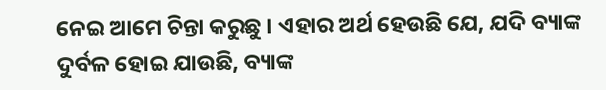ନେଇ ଆମେ ଚିନ୍ତା କରୁଛୁ । ଏହାର ଅର୍ଥ ହେଉଛି ଯେ, ଯଦି ବ୍ୟାଙ୍କ ଦୁର୍ବଳ ହୋଇ ଯାଉଛି, ବ୍ୟାଙ୍କ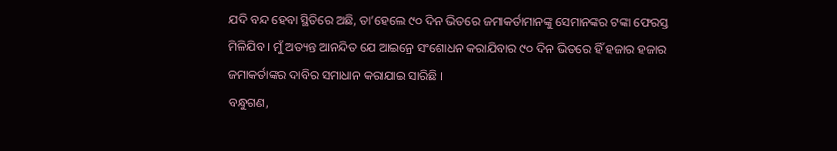ଯଦି ବନ୍ଦ ହେବା ସ୍ଥିତିରେ ଅଛି, ତା’ହେଲେ ୯୦ ଦିନ ଭିତରେ ଜମାକର୍ତାମାନଙ୍କୁ ସେମାନଙ୍କର ଟଙ୍କା ଫେରସ୍ତ ମିଳିଯିବ । ମୁଁ ଅତ୍ୟନ୍ତ ଆନନ୍ଦିତ ଯେ ଆଇନ୍ରେ ସଂଶୋଧନ କରାଯିବାର ୯୦ ଦିନ ଭିତରେ ହିଁ ହଜାର ହଜାର ଜମାକର୍ତାଙ୍କର ଦାବିର ସମାଧାନ କରାଯାଇ ସାରିଛି ।
ବନ୍ଧୁଗଣ,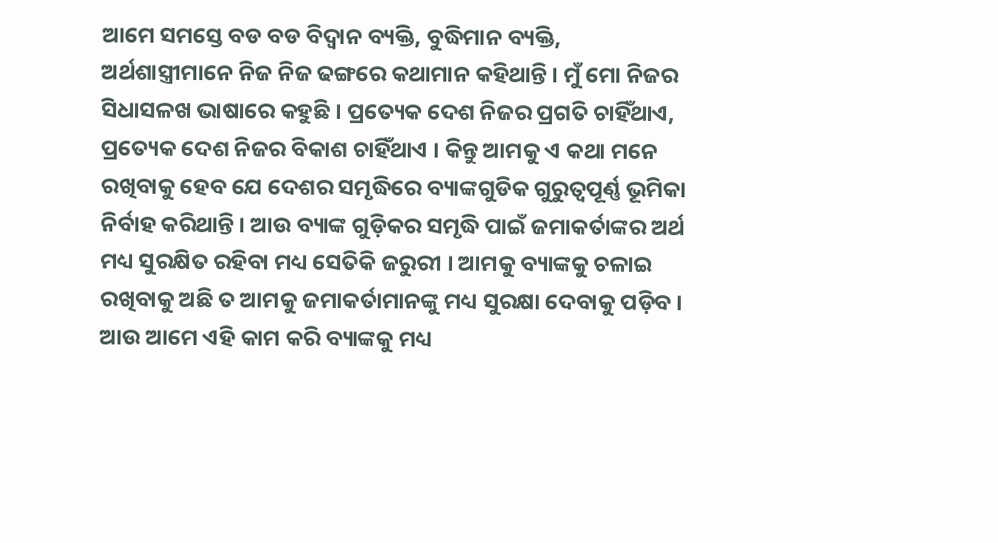ଆମେ ସମସ୍ତେ ବଡ ବଡ ବିଦ୍ୱାନ ବ୍ୟକ୍ତି, ବୁଦ୍ଧିମାନ ବ୍ୟକ୍ତି, ଅର୍ଥଶାସ୍ତ୍ରୀମାନେ ନିଜ ନିଜ ଢଙ୍ଗରେ କଥାମାନ କହିଥାନ୍ତି । ମୁଁ ମୋ ନିଜର ସିଧାସଳଖ ଭାଷାରେ କହୁଛି । ପ୍ରତ୍ୟେକ ଦେଶ ନିଜର ପ୍ରଗତି ଚାହିଁଥାଏ, ପ୍ରତ୍ୟେକ ଦେଶ ନିଜର ବିକାଶ ଚାହିଁଥାଏ । କିନ୍ତୁ ଆମକୁ ଏ କଥା ମନେ ରଖିବାକୁ ହେବ ଯେ ଦେଶର ସମୃଦ୍ଧିରେ ବ୍ୟାଙ୍କଗୁଡିକ ଗୁରୁତ୍ୱପୂର୍ଣ୍ଣ ଭୂମିକା ନିର୍ବାହ କରିଥାନ୍ତି । ଆଉ ବ୍ୟାଙ୍କ ଗୁଡ଼ିକର ସମୃଦ୍ଧି ପାଇଁ ଜମାକର୍ତାଙ୍କର ଅର୍ଥ ମଧ୍ୟ ସୁରକ୍ଷିତ ରହିବା ମଧ୍ୟ ସେତିକି ଜରୁରୀ । ଆମକୁ ବ୍ୟାଙ୍କକୁ ଚଳାଇ ରଖିବାକୁ ଅଛି ତ ଆମକୁ ଜମାକର୍ତାମାନଙ୍କୁ ମଧ୍ୟ ସୁରକ୍ଷା ଦେବାକୁ ପଡ଼ିବ । ଆଉ ଆମେ ଏହି କାମ କରି ବ୍ୟାଙ୍କକୁ ମଧ୍ୟ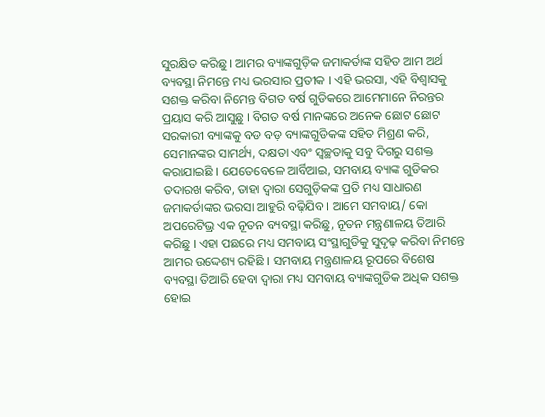ସୁରକ୍ଷିତ କରିଛୁ । ଆମର ବ୍ୟାଙ୍କଗୁଡ଼ିକ ଜମାକର୍ତାଙ୍କ ସହିତ ଆମ ଅର୍ଥ ବ୍ୟବସ୍ଥା ନିମନ୍ତେ ମଧ୍ୟ ଭରସାର ପ୍ରତୀକ । ଏହି ଭରସା, ଏହି ବିଶ୍ୱାସକୁ ସଶକ୍ତ କରିବା ନିମେନ୍ତ ବିଗତ ବର୍ଷ ଗୁଡିକରେ ଆମେମାନେ ନିରନ୍ତର ପ୍ରୟାସ କରି ଆସୁଛୁ । ବିଗତ ବର୍ଷ ମାନଙ୍କରେ ଅନେକ ଛୋଟ ଛୋଟ ସରକାରୀ ବ୍ୟାଙ୍କକୁ ବଡ ବଡ଼ ବ୍ୟାଙ୍କଗୁଡିକଙ୍କ ସହିତ ମିଶ୍ରଣ କରି, ସେମାନଙ୍କର ସାମର୍ଥ୍ୟ, ଦକ୍ଷତା ଏବଂ ସ୍ୱଚ୍ଛତାକୁ ସବୁ ଦିଗରୁ ସଶକ୍ତ କରାଯାଇଛି । ଯେତେବେଳେ ଆର୍ବିଆଇ, ସମବାୟ ବ୍ୟାଙ୍କ ଗୁଡିକର ତଦାରଖ କରିବ, ତାହା ଦ୍ୱାରା ସେଗୁଡ଼ିକଙ୍କ ପ୍ରତି ମଧ୍ୟ ସାଧାରଣ ଜମାକର୍ତାଙ୍କର ଭରସା ଆହୁରି ବଢ଼ିଯିବ । ଆମେ ସମବାୟ/ କୋ ଅପରେଟିଭ୍ର ଏକ ନୂତନ ବ୍ୟବସ୍ଥା କରିଛୁ, ନୂତନ ମନ୍ତ୍ରଣାଳୟ ତିଆରି କରିଛୁ । ଏହା ପଛରେ ମଧ୍ୟ ସମବାୟ ସଂସ୍ଥାଗୁଡିକୁ ସୁଦୃଢ଼ କରିବା ନିମନ୍ତେ ଆମର ଉଦ୍ଦେଶ୍ୟ ରହିଛି । ସମବାୟ ମନ୍ତ୍ରଣାଳୟ ରୂପରେ ବିଶେଷ ବ୍ୟବସ୍ଥା ତିଆରି ହେବା ଦ୍ୱାରା ମଧ୍ୟ ସମବାୟ ବ୍ୟାଙ୍କଗୁଡିକ ଅଧିକ ସଶକ୍ତ ହୋଇ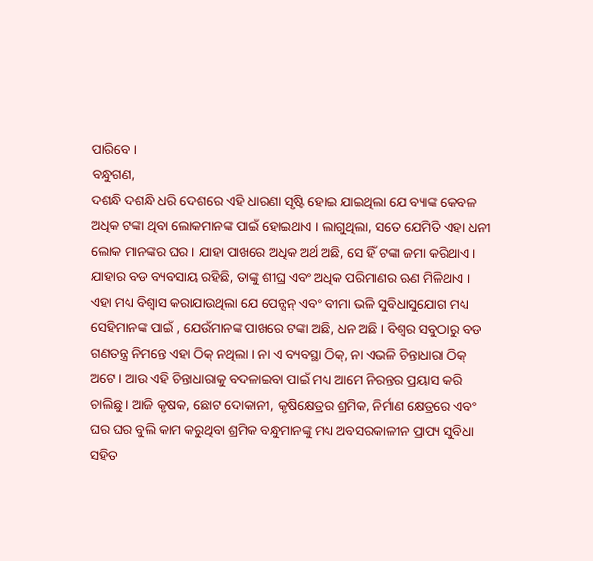ପାରିବେ ।
ବନ୍ଧୁଗଣ,
ଦଶନ୍ଧି ଦଶନ୍ଧି ଧରି ଦେଶରେ ଏହି ଧାରଣା ସୃଷ୍ଟି ହୋଇ ଯାଇଥିଲା ଯେ ବ୍ୟାଙ୍କ କେବଳ ଅଧିକ ଟଙ୍କା ଥିବା ଲୋକମାନଙ୍କ ପାଇଁ ହୋଇଥାଏ । ଲାଗୁଥିଲା, ସତେ ଯେମିତି ଏହା ଧନୀ ଲୋକ ମାନଙ୍କର ଘର । ଯାହା ପାଖରେ ଅଧିକ ଅର୍ଥ ଅଛି, ସେ ହିଁ ଟଙ୍କା ଜମା କରିଥାଏ । ଯାହାର ବଡ ବ୍ୟବସାୟ ରହିଛି, ତାଙ୍କୁ ଶୀଘ୍ର ଏବଂ ଅଧିକ ପରିମାଣର ଋଣ ମିଳିଥାଏ । ଏହା ମଧ୍ୟ ବିଶ୍ୱାସ କରାଯାଉଥିଲା ଯେ ପେନ୍ସନ୍ ଏବଂ ବୀମା ଭଳି ସୁବିଧାସୁଯୋଗ ମଧ୍ୟ ସେହିମାନଙ୍କ ପାଇଁ , ଯେଉଁମାନଙ୍କ ପାଖରେ ଟଙ୍କା ଅଛି, ଧନ ଅଛି । ବିଶ୍ୱର ସବୁଠାରୁ ବଡ ଗଣତନ୍ତ୍ର ନିମନ୍ତେ ଏହା ଠିକ୍ ନଥିଲା । ନା ଏ ବ୍ୟବସ୍ଥା ଠିକ୍, ନା ଏଭଳି ଚିନ୍ତାଧାରା ଠିକ୍ ଅଟେ । ଆଉ ଏହି ଚିନ୍ତାଧାରାକୁ ବଦଳାଇବା ପାଇଁ ମଧ୍ୟ ଆମେ ନିରନ୍ତର ପ୍ରୟାସ କରି ଚାଲିଛୁ । ଆଜି କୃଷକ, ଛୋଟ ଦୋକାନୀ, କୃଷିକ୍ଷେତ୍ରର ଶ୍ରମିକ, ନିର୍ମାଣ କ୍ଷେତ୍ରରେ ଏବଂ ଘର ଘର ବୁଲି କାମ କରୁଥିବା ଶ୍ରମିକ ବନ୍ଧୁମାନଙ୍କୁ ମଧ୍ୟ ଅବସରକାଳୀନ ପ୍ରାପ୍ୟ ସୁବିଧା ସହିତ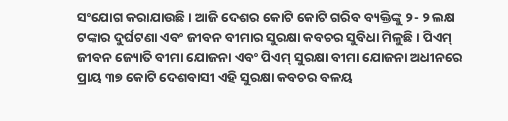ସଂଯୋଗ କରାଯାଉଛି । ଆଜି ଦେଶର କୋଟି କୋଟି ଗରିବ ବ୍ୟକ୍ତିଙ୍କୁ ୨- ୨ ଲକ୍ଷ ଟଙ୍କାର ଦୁର୍ଘଟଣା ଏବଂ ଜୀବନ ବୀମାର ସୁରକ୍ଷା କବଚର ସୁବିଧା ମିଳୁଛି । ପିଏମ୍ ଜୀବନ ଜ୍ୟୋତି ବୀମା ଯୋଜନା ଏବଂ ପିଏମ୍ ସୁରକ୍ଷା ବୀମା ଯୋଜନା ଅଧୀନରେ ପ୍ରାୟ ୩୭ କୋଟି ଦେଶବାସୀ ଏହି ସୁରକ୍ଷା କବଚର ବଳୟ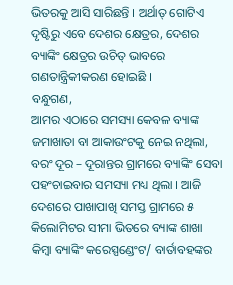ଭିତରକୁ ଆସି ସାରିଛନ୍ତି । ଅର୍ଥାତ୍ ଗୋଟିଏ ଦୃଷ୍ଟିରୁ ଏବେ ଦେଶର କ୍ଷେତ୍ରର, ଦେଶର ବ୍ୟାଙ୍କିଂ କ୍ଷେତ୍ରର ଉଚିତ୍ ଭାବରେ ଗଣତାନ୍ତ୍ରିକୀକରଣ ହୋଇଛି ।
ବନ୍ଧୁଗଣ,
ଆମର ଏଠାରେ ସମସ୍ୟା କେବଳ ବ୍ୟାଙ୍କ ଜମାଖାତା ବା ଆକାଉଂଟକୁ ନେଇ ନଥିଲା, ବରଂ ଦୂର – ଦୂରାନ୍ତର ଗ୍ରାମରେ ବ୍ୟାଙ୍କିଂ ସେବା ପହଂଚାଇବାର ସମସ୍ୟା ମଧ୍ୟ ଥିଲା । ଆଜି ଦେଶରେ ପାଖାପାଖି ସମସ୍ତ ଗ୍ରାମରେ ୫ କିଲୋମିଟର ସୀମା ଭିତରେ ବ୍ୟାଙ୍କ ଶାଖା କିମ୍ବା ବ୍ୟାଙ୍କିଂ କରେସ୍ପଣ୍ଡେଂଟ/ ବାର୍ତାବହଙ୍କର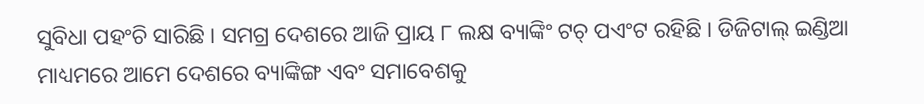ସୁବିଧା ପହଂଚି ସାରିଛି । ସମଗ୍ର ଦେଶରେ ଆଜି ପ୍ରାୟ ୮ ଲକ୍ଷ ବ୍ୟାଙ୍କିଂ ଟଚ୍ ପଏଂଟ ରହିଛି । ଡିଜିଟାଲ୍ ଇଣ୍ଡିଆ ମାଧ୍ୟମରେ ଆମେ ଦେଶରେ ବ୍ୟାଙ୍କିଙ୍ଗ ଏବଂ ସମାବେଶକୁ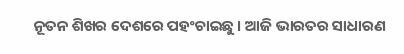ନୂତନ ଶିଖର ଦେଶରେ ପହଂଚାଇଛୁ । ଆଜି ଭାରତର ସାଧାରଣ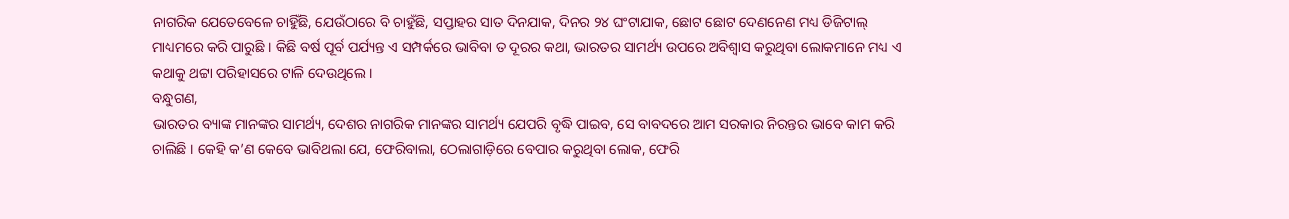ନାଗରିକ ଯେତେବେଳେ ଚାହିୁଁଛି, ଯେଉଁଠାରେ ବି ଚାହୁଁଛି, ସପ୍ତାହର ସାତ ଦିନଯାକ, ଦିନର ୨୪ ଘଂଟାଯାକ, ଛୋଟ ଛୋଟ ଦେଣନେଣ ମଧ୍ୟ ଡିଜିଟାଲ୍ ମାଧ୍ୟମରେ କରି ପାରୁଛି । କିଛି ବର୍ଷ ପୂର୍ବ ପର୍ଯ୍ୟନ୍ତ ଏ ସମ୍ପର୍କରେ ଭାବିବା ତ ଦୂରର କଥା, ଭାରତର ସାମର୍ଥ୍ୟ ଉପରେ ଅବିଶ୍ୱାସ କରୁଥିବା ଲୋକମାନେ ମଧ୍ୟ ଏ କଥାକୁ ଥଟ୍ଟା ପରିହାସରେ ଟାଳି ଦେଉଥିଲେ ।
ବନ୍ଧୁଗଣ,
ଭାରତର ବ୍ୟାଙ୍କ ମାନଙ୍କର ସାମର୍ଥ୍ୟ, ଦେଶର ନାଗରିକ ମାନଙ୍କର ସାମର୍ଥ୍ୟ ଯେପରି ବୃଦ୍ଧି ପାଇବ, ସେ ବାବଦରେ ଆମ ସରକାର ନିରନ୍ତର ଭାବେ କାମ କରି ଚାଲିଛି । କେହି କ’ଣ କେବେ ଭାବିଥଲା ଯେ, ଫେରିବାଲା, ଠେଲାଗାଡ଼ିରେ ବେପାର କରୁଥିବା ଲୋକ, ଫେରି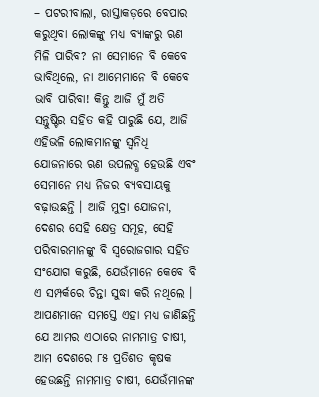– ପଟରୀବାଲା, ରାସ୍ତାକଡ଼ରେ ବେପାର କରୁଥିବା ଲୋକଙ୍କୁ ମଧ୍ୟ ବ୍ୟାଙ୍କରୁ ଋଣ ମିଳି ପାରିବ? ନା ସେମାନେ ବି କେବେ ଭାବିଥିଲେ, ନା ଆମେମାନେ ବି କେବେ ଭାବି ପାରିବା! କିନ୍ତୁ ଆଜି ମୁଁ ଅତି ସନ୍ତୁଷ୍ଟିର ସହିତ କହି ପାରୁଛି ଯେ, ଆଜି ଏହିଭଳି ଲୋକମାନଙ୍କୁ ସ୍ୱନିଧି ଯୋଜନାରେ ଋଣ ଉପଲବ୍ଧ ହେଉଛି ଏବଂ ସେମାନେ ମଧ୍ୟ ନିଜର ବ୍ୟବସାୟକୁ ବଢ଼ାଉଛନ୍ତି । ଆଜି ମୁଦ୍ରା ଯୋଜନା, ଦେଶର ସେହି କ୍ଷେତ୍ର ସମୂହ, ସେହି ପରିବାରମାନଙ୍କୁ ବି ସ୍ୱରୋଜଗାର ସହିତ ସଂଯୋଗ କରୁଛି, ଯେଉଁମାନେ କେବେ ବି ଏ ସମ୍ପର୍କରେ ଚିନ୍ତା ସୁଦ୍ଧା କରି ନଥିଲେ । ଆପଣମାନେ ସମସ୍ତେ ଏହା ମଧ୍ୟ ଜାଣିଛନ୍ତି ଯେ ଆମର ଏଠାରେ ନାମମାତ୍ର ଚାଷୀ, ଆମ ଦେଶରେ ୮୫ ପ୍ରତିଶତ କୃଷକ ହେଉଛନ୍ତି ନାମମାତ୍ର ଚାଷୀ, ଯେଉଁମାନଙ୍କ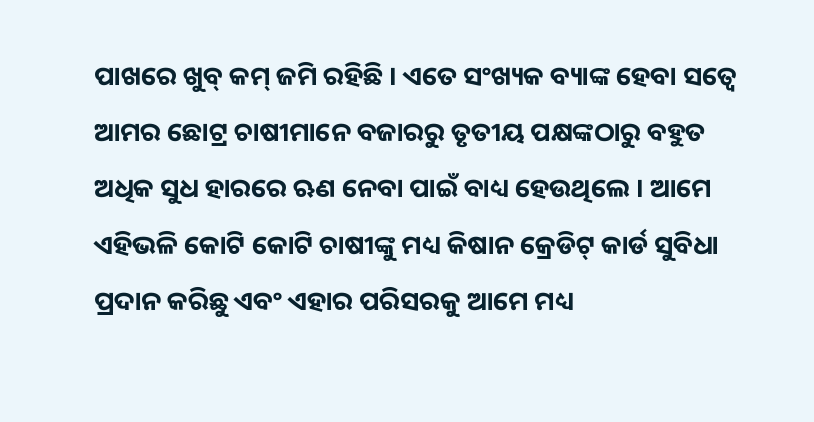ପାଖରେ ଖୁବ୍ କମ୍ ଜମି ରହିଛି । ଏତେ ସଂଖ୍ୟକ ବ୍ୟାଙ୍କ ହେବା ସତ୍ୱେ ଆମର ଛୋଟ୍ର ଚାଷୀମାନେ ବଜାରରୁ ତୃତୀୟ ପକ୍ଷଙ୍କଠାରୁ ବହୁତ ଅଧିକ ସୁଧ ହାରରେ ଋଣ ନେବା ପାଇଁ ବାଧ୍ୟ ହେଉଥିଲେ । ଆମେ ଏହିଭଳି କୋଟି କୋଟି ଚାଷୀଙ୍କୁ ମଧ୍ୟ କିଷାନ କ୍ରେଡିଟ୍ କାର୍ଡ ସୁବିଧା ପ୍ରଦାନ କରିଛୁ ଏବଂ ଏହାର ପରିସରକୁ ଆମେ ମଧ୍ୟ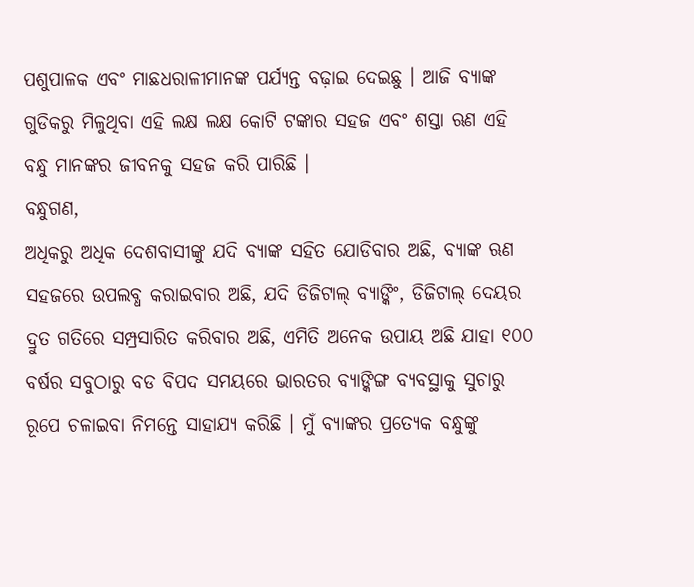ପଶୁପାଳକ ଏବଂ ମାଛଧରାଳୀମାନଙ୍କ ପର୍ଯ୍ୟନ୍ତ ବଢ଼ାଇ ଦେଇଛୁ । ଆଜି ବ୍ୟାଙ୍କ ଗୁଡିକରୁ ମିଳୁଥିବା ଏହି ଲକ୍ଷ ଲକ୍ଷ କୋଟି ଟଙ୍କାର ସହଜ ଏବଂ ଶସ୍ତା ଋଣ ଏହି ବନ୍ଧୁ ମାନଙ୍କର ଜୀବନକୁ ସହଜ କରି ପାରିଛି ।
ବନ୍ଧୁଗଣ,
ଅଧିକରୁ ଅଧିକ ଦେଶବାସୀଙ୍କୁ ଯଦି ବ୍ୟାଙ୍କ ସହିତ ଯୋଡିବାର ଅଛି, ବ୍ୟାଙ୍କ ଋଣ ସହଜରେ ଉପଲବ୍ଧ କରାଇବାର ଅଛି, ଯଦି ଡିଜିଟାଲ୍ ବ୍ୟାଙ୍କିଂ, ଡିଜିଟାଲ୍ ଦେୟର ଦ୍ରୁତ ଗତିରେ ସମ୍ପ୍ରସାରିତ କରିବାର ଅଛି, ଏମିତି ଅନେକ ଉପାୟ ଅଛି ଯାହା ୧୦୦ ବର୍ଷର ସବୁଠାରୁ ବଡ ବିପଦ ସମୟରେ ଭାରତର ବ୍ୟାଙ୍କିଙ୍ଗ ବ୍ୟବସ୍ଥାକୁ ସୁଚାରୁ ରୂପେ ଚଳାଇବା ନିମନ୍ତେ ସାହାଯ୍ୟ କରିଛି । ମୁଁ ବ୍ୟାଙ୍କର ପ୍ରତ୍ୟେକ ବନ୍ଧୁଙ୍କୁ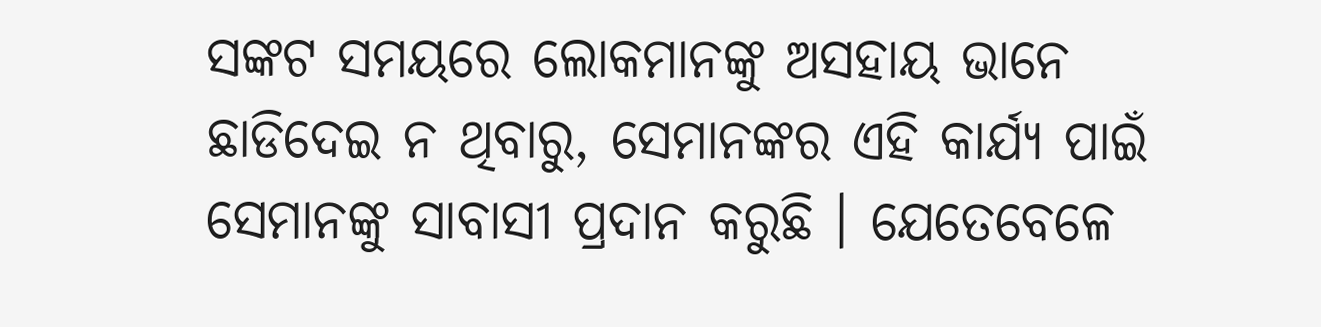ସଙ୍କଟ ସମୟରେ ଲୋକମାନଙ୍କୁ ଅସହାୟ ଭାନେ ଛାଡିଦେଇ ନ ଥିବାରୁ, ସେମାନଙ୍କର ଏହି କାର୍ଯ୍ୟ ପାଇଁ ସେମାନଙ୍କୁ ସାବାସୀ ପ୍ରଦାନ କରୁଛି । ଯେତେବେଳେ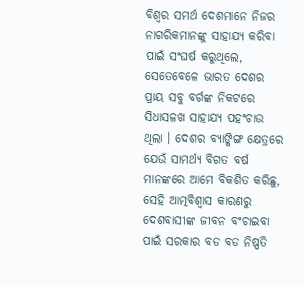ବିଶ୍ୱର ସମର୍ଥ ଦେଶମାନେ ନିଜର ନାଗରିକମାନଙ୍କୁ ସାହାଯ୍ୟ କରିବା ପାଇଁ ସଂଘର୍ଷ କରୁଥିଲେ, ସେତେବେଳେ ଭାରତ ଦେଶର ପ୍ରାୟ ସବୁ ବର୍ଗଙ୍କ ନିକଟରେ ସିଧାସଳଖ ସାହାଯ୍ୟ ପହଂଚାଉ ଥିଲା । ଦେଶର ବ୍ୟାଙ୍କିଙ୍ଗ କ୍ଷେତ୍ରରେ ଯେଉଁ ସାମର୍ଥ୍ୟ ବିଗତ ବର୍ଷ ମାନଙ୍କରେ ଆମେ ବିକଶିତ କରିଛୁ, ସେହି ଆତ୍ମବିଶ୍ୱାସ କାରଣରୁ ଦେଶବାସୀଙ୍କ ଜୀବନ ବଂଚାଇବା ପାଇଁ ସରକାର ବଡ ବଡ ନିଷ୍ପତି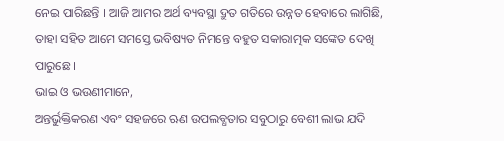ନେଇ ପାରିଛନ୍ତି । ଆଜି ଆମର ଅର୍ଥ ବ୍ୟବସ୍ଥା ଦ୍ରୁତ ଗତିରେ ଉନ୍ନତ ହେବାରେ ଲାଗିଛି, ତାହା ସହିତ ଆମେ ସମସ୍ତେ ଭବିଷ୍ୟତ ନିମନ୍ତେ ବହୁତ ସକାରାତ୍ମକ ସଙ୍କେତ ଦେଖି ପାରୁଛେ ।
ଭାଇ ଓ ଭଉଣୀମାନେ,
ଅନ୍ତର୍ଭୁକ୍ତିକରଣ ଏବଂ ସହଜରେ ଋଣ ଉପଲବ୍ଧତାର ସବୁଠାରୁ ବେଶୀ ଲାଭ ଯଦି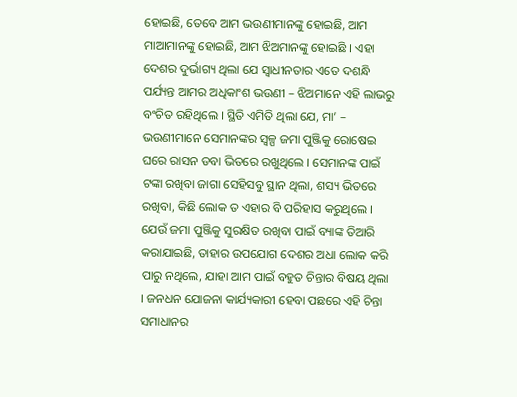ହୋଇଛି, ତେବେ ଆମ ଭଉଣୀମାନଙ୍କୁ ହୋଇଛି, ଆମ ମାଆମାନଙ୍କୁ ହୋଇଛି, ଆମ ଝିଅମାନଙ୍କୁ ହୋଇଛି । ଏହା ଦେଶର ଦୁର୍ଭାଗ୍ୟ ଥିଲା ଯେ ସ୍ୱାଧୀନତାର ଏତେ ଦଶନ୍ଧି ପର୍ଯ୍ୟନ୍ତ ଆମର ଅଧିକାଂଶ ଭଉଣୀ – ଝିଅମାନେ ଏହି ଲାଭରୁ ବଂଚିତ ରହିଥିଲେ । ସ୍ଥିତି ଏମିତି ଥିଲା ଯେ, ମା’ – ଭଉଣୀମାନେ ସେମାନଙ୍କର ସ୍ୱଳ୍ପ ଜମା ପୁଞ୍ଜିକୁ ରୋଷେଇ ଘରେ ରାସନ ଡବା ଭିତରେ ରଖୁଥିଲେ । ସେମାନଙ୍କ ପାଇଁ ଟଙ୍କା ରଖିବା ଜାଗା ସେହିସବୁ ସ୍ଥାନ ଥିଲା, ଶସ୍ୟ ଭିତରେ ରଖିବା, କିଛି ଲୋକ ତ ଏହାର ବି ପରିହାସ କରୁଥିଲେ । ଯେଉଁ ଜମା ପୁଞ୍ଜିକୁ ସୁରକ୍ଷିତ ରଖିବା ପାଇଁ ବ୍ୟାଙ୍କ ତିଆରି କରାଯାଇଛି, ତାହାର ଉପଯୋଗ ଦେଶର ଅଧା ଲୋକ କରି ପାରୁ ନଥିଲେ, ଯାହା ଆମ ପାଇଁ ବହୁତ ଚିନ୍ତାର ବିଷୟ ଥିଲା । ଜନଧନ ଯୋଜନା କାର୍ଯ୍ୟକାରୀ ହେବା ପଛରେ ଏହି ଚିନ୍ତା ସମାଧାନର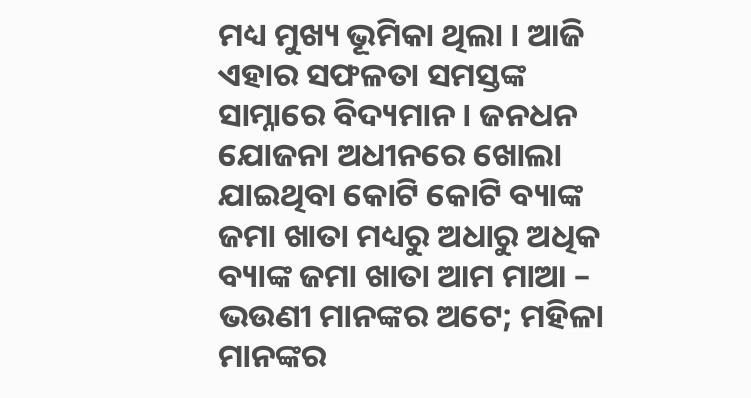ମଧ୍ୟ ମୁଖ୍ୟ ଭୂମିକା ଥିଲା । ଆଜି ଏହାର ସଫଳତା ସମସ୍ତଙ୍କ ସାମ୍ନାରେ ବିଦ୍ୟମାନ । ଜନଧନ ଯୋଜନା ଅଧୀନରେ ଖୋଲା ଯାଇଥିବା କୋଟି କୋଟି ବ୍ୟାଙ୍କ ଜମା ଖାତା ମଧ୍ୟରୁ ଅଧାରୁ ଅଧିକ ବ୍ୟାଙ୍କ ଜମା ଖାତା ଆମ ମାଆ – ଭଉଣୀ ମାନଙ୍କର ଅଟେ; ମହିଳା ମାନଙ୍କର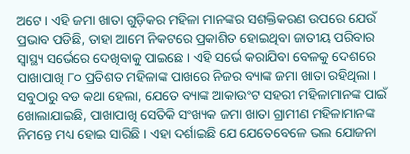ଅଟେ । ଏହି ଜମା ଖାତା ଗୁଡ଼ିକର ମହିଳା ମାନଙ୍କର ସଶକ୍ତିକରଣ ଉପରେ ଯେଉଁ ପ୍ରଭାବ ପଡିଛି, ତାହା ଆମେ ନିକଟରେ ପ୍ରକାଶିତ ହୋଇଥିବା ଜାତୀୟ ପରିବାର ସ୍ୱାସ୍ଥ୍ୟ ସର୍ଭେରେ ଦେଖିବାକୁ ପାଇଛେ । ଏହି ସର୍ଭେ କରାଯିବା ବେଳକୁ ଦେଶରେ ପାଖାପାଖି ୮୦ ପ୍ରତିଶତ ମହିଳାଙ୍କ ପାଖରେ ନିଜର ବ୍ୟାଙ୍କ ଜମା ଖାତା ରହିଥିଲା । ସବୁଠାରୁ ବଡ କଥା ହେଲା, ଯେତେ ବ୍ୟାଙ୍କ ଆକାଉଂଟ ସହରୀ ମହିଳାମାନଙ୍କ ପାଇଁ ଖୋଲାଯାଇଛି, ପାଖାପାଖି ସେତିକି ସଂଖ୍ୟକ ଜମା ଖାତା ଗ୍ରାମୀଣ ମହିଳାମାନଙ୍କ ନିମନ୍ତେ ମଧ୍ୟ ହୋଇ ସାରିଛି । ଏହା ଦର୍ଶାଇଛି ଯେ ଯେତେବେଳେ ଭଲ ଯୋଜନା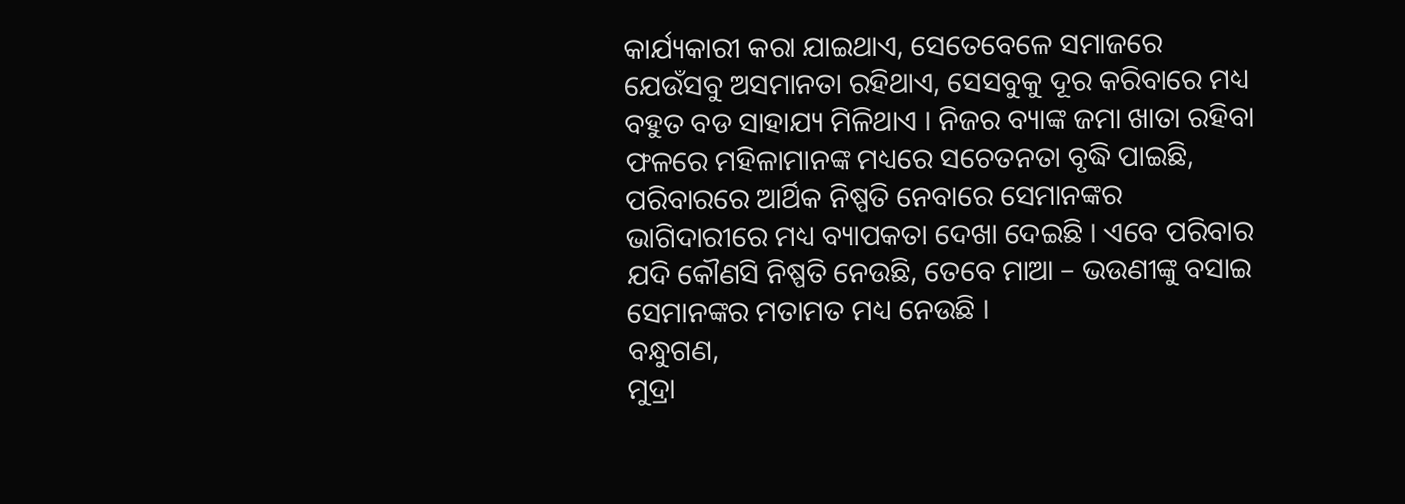କାର୍ଯ୍ୟକାରୀ କରା ଯାଇଥାଏ, ସେତେବେଳେ ସମାଜରେ ଯେଉଁସବୁ ଅସମାନତା ରହିଥାଏ, ସେସବୁକୁ ଦୂର କରିବାରେ ମଧ୍ୟ ବହୁତ ବଡ ସାହାଯ୍ୟ ମିଳିଥାଏ । ନିଜର ବ୍ୟାଙ୍କ ଜମା ଖାତା ରହିବା ଫଳରେ ମହିଳାମାନଙ୍କ ମଧ୍ୟରେ ସଚେତନତା ବୃଦ୍ଧି ପାଇଛି, ପରିବାରରେ ଆର୍ଥିକ ନିଷ୍ପତି ନେବାରେ ସେମାନଙ୍କର ଭାଗିଦାରୀରେ ମଧ୍ୟ ବ୍ୟାପକତା ଦେଖା ଦେଇଛି । ଏବେ ପରିବାର ଯଦି କୌଣସି ନିଷ୍ପତି ନେଉଛି, ତେବେ ମାଆ – ଭଉଣୀଙ୍କୁ ବସାଇ ସେମାନଙ୍କର ମତାମତ ମଧ୍ୟ ନେଉଛି ।
ବନ୍ଧୁଗଣ,
ମୁଦ୍ରା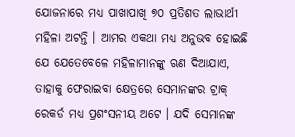ଯୋଜନାରେ ମଧ୍ୟ ପାଖାପାଖି ୭୦ ପ୍ରତିଶତ ଲାଭାର୍ଥୀ ମହିଳା ଅଟନ୍ତି । ଆମର ଏକଥା ମଧ୍ୟ ଅନୁଭବ ହୋଇଛି ଯେ ଯେତେବେଳେ ମହିଳାମାନଙ୍କୁ ଋଣ ଦିଆଯାଏ, ତାହାକୁ ଫେରାଇବା କ୍ଷେତ୍ରରେ ସେମାନଙ୍କର ଟ୍ରାକ୍ ରେକର୍ଡ ମଧ୍ୟ ପ୍ରଶଂସନୀୟ ଅଟେ । ଯଦି ସେମାନଙ୍କ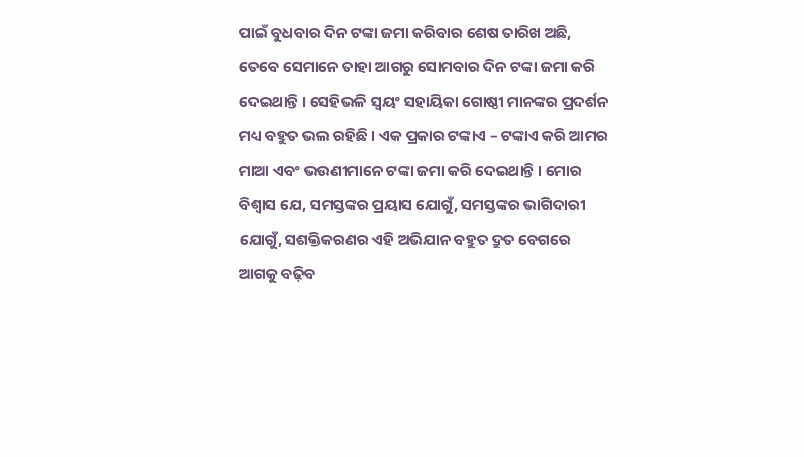ପାଇଁ ବୁଧବାର ଦିନ ଟଙ୍କା ଜମା କରିବାର ଶେଷ ତାରିଖ ଅଛି, ତେବେ ସେମାନେ ତାହା ଆଗରୁ ସୋମବାର ଦିନ ଟଙ୍କା ଜମା କରି ଦେଇଥାନ୍ତି । ସେହିଭଳି ସ୍ୱୟଂ ସହାୟିକା ଗୋଷ୍ଠୀ ମାନଙ୍କର ପ୍ରଦର୍ଶନ ମଧ୍ୟ ବହୁତ ଭଲ ରହିଛି । ଏକ ପ୍ରକାର ଟଙ୍କାଏ – ଟଙ୍କାଏ କରି ଆମର ମାଆ ଏବଂ ଭଉଣୀମାନେ ଟଙ୍କା ଜମା କରି ଦେଇଥାନ୍ତି । ମୋର ବିଶ୍ୱାସ ଯେ, ସମସ୍ତଙ୍କର ପ୍ରୟାସ ଯୋଗୁଁ, ସମସ୍ତଙ୍କର ଭାଗିଦାରୀ ଯୋଗୁଁ, ସଶକ୍ତିକରଣର ଏହି ଅଭିଯାନ ବହୁତ ଦ୍ରୁତ ବେଗରେ ଆଗକୁ ବଢ଼ିବ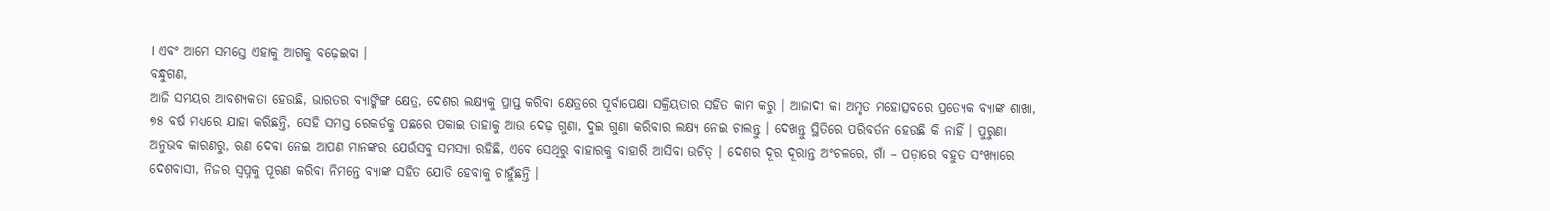। ଏବଂ ଆମେ ସମସ୍ତେ ଏହାକୁ ଆଗକୁ ବଢ଼େଇବା ।
ବନ୍ଧୁଗଣ,
ଆଜି ସମୟର ଆବଶ୍ୟକତା ହେଉଛି, ଭାରତର ବ୍ୟାଙ୍କିଙ୍ଗ କ୍ଷେତ୍ର, ଦେଶର ଲକ୍ଷ୍ୟକୁ ପ୍ରାପ୍ତ କରିବା କ୍ଷେତ୍ରରେ ପୂର୍ବାପେକ୍ଷା ସକ୍ରିୟତାର ସହିତ କାମ କରୁ । ଆଜାଦୀ କା ଅମୃତ ମହୋତ୍ସବରେ ପ୍ରତ୍ୟେକ ବ୍ୟାଙ୍କ ଶାଖା, ୭୫ ବର୍ଷ ମଧ୍ୟରେ ଯାହା କରିଛନ୍ତି, ସେହି ସମସ୍ତ ରେକର୍ଡକୁ ପଛରେ ପକାଇ ତାହାକୁ ଆଉ ଦେଢ଼ ଗୁଣା, ଦୁଇ ଗୁଣା କରିବାର ଲକ୍ଷ୍ୟ ନେଇ ଚାଲନ୍ତୁ । ଦେଖନ୍ତୁ ସ୍ଥିତିରେ ପରିବର୍ତନ ହେଉଛି କି ନାହିଁ । ପୁରୁଣା ଅନୁଭବ କାରଣରୁ, ଋଣ ଦେବା ନେଇ ଆପଣ ମାନଙ୍କର ଯେଉଁସବୁ ସମସ୍ୟା ରହିଛି, ଏବେ ସେଥିରୁ ବାହାରକୁ ବାହାରି ଆସିବା ଉଚିତ୍ । ଦେଶର ଦୂର ଦୂରାନ୍ତ ଅଂଚଳରେ, ଗାଁ – ପଡ଼ାରେ ବହୁତ ସଂଖ୍ୟାରେ ଦେଶବାସୀ, ନିଜର ସ୍ୱପ୍ନକୁ ପୂରଣ କରିବା ନିମନ୍ତେ ବ୍ୟାଙ୍କ ସହିତ ଯୋଡି ହେବାକୁ ଚାହୁଁଛନ୍ତି ।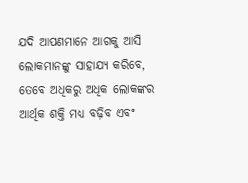ଯଦି ଆପଣମାନେ ଆଗକୁ ଆସି ଲୋକମାନଙ୍କୁ ସାହାଯ୍ୟ କରିବେ, ତେବେ ଅଧିକରୁ ଅଧିକ ଲୋକଙ୍କର ଆର୍ଥିକ ଶକ୍ତି ମଧ୍ୟ ବଢ଼ିବ ଏବଂ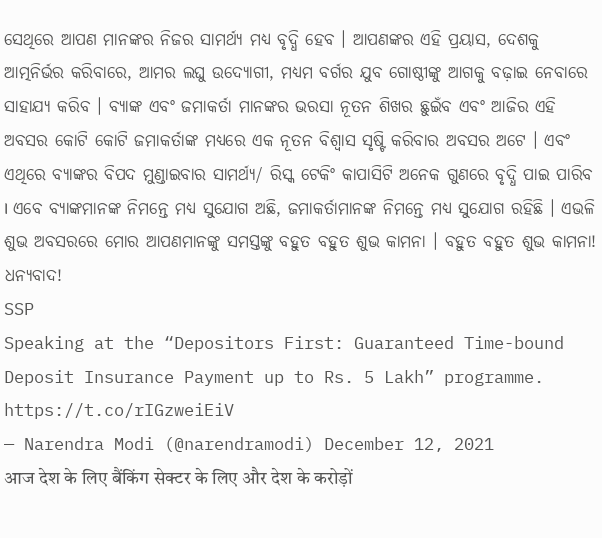ସେଥିରେ ଆପଣ ମାନଙ୍କର ନିଜର ସାମର୍ଥ୍ୟ ମଧ୍ୟ ବୃଦ୍ଧି ହେବ । ଆପଣଙ୍କର ଏହି ପ୍ରୟାସ, ଦେଶକୁ ଆତ୍ମନିର୍ଭର କରିବାରେ, ଆମର ଲଘୁ ଉଦ୍ୟୋଗୀ, ମଧ୍ୟମ ବର୍ଗର ଯୁବ ଗୋଷ୍ଠୀଙ୍କୁ ଆଗକୁ ବଢ଼ାଇ ନେବାରେ ସାହାଯ୍ୟ କରିବ । ବ୍ୟାଙ୍କ ଏବଂ ଜମାକର୍ତା ମାନଙ୍କର ଭରସା ନୂତନ ଶିଖର ଛୁଇଁବ ଏବଂ ଆଜିର ଏହି ଅବସର କୋଟି କୋଟି ଜମାକର୍ତାଙ୍କ ମଧ୍ୟରେ ଏକ ନୂତନ ବିଶ୍ୱାସ ସୃଷ୍ଟି କରିବାର ଅବସର ଅଟେ । ଏବଂ ଏଥିରେ ବ୍ୟାଙ୍କର ବିପଦ ମୁଣ୍ଡାଇବାର ସାମର୍ଥ୍ୟ/ ରିସ୍କ ଟେକିଂ କାପାସିଟି ଅନେକ ଗୁଣରେ ବୃଦ୍ଧି ପାଇ ପାରିବ । ଏବେ ବ୍ୟାଙ୍କମାନଙ୍କ ନିମନ୍ତେ ମଧ୍ୟ ସୁଯୋଗ ଅଛି, ଜମାକର୍ତାମାନଙ୍କ ନିମନ୍ତେ ମଧ୍ୟ ସୁଯୋଗ ରହିଛି । ଏଭଳି ଶୁଭ ଅବସରରେ ମୋର ଆପଣମାନଙ୍କୁ ସମସ୍ତଙ୍କୁ ବହୁତ ବହୁତ ଶୁଭ କାମନା । ବହୁତ ବହୁତ ଶୁଭ କାମନା! ଧନ୍ୟବାଦ!
SSP
Speaking at the “Depositors First: Guaranteed Time-bound Deposit Insurance Payment up to Rs. 5 Lakh” programme. https://t.co/rIGzweiEiV
— Narendra Modi (@narendramodi) December 12, 2021
आज देश के लिए बैंकिंग सेक्टर के लिए और देश के करोड़ों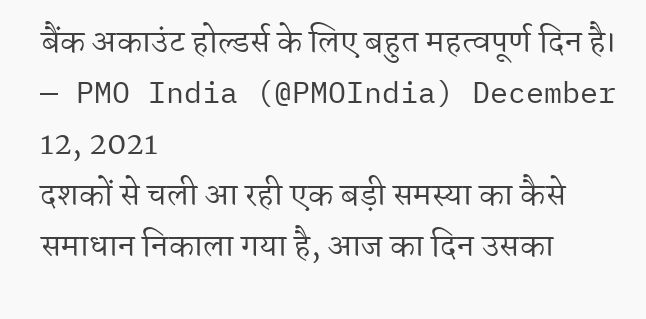बैंक अकाउंट होल्डर्स के लिए बहुत महत्वपूर्ण दिन है।
— PMO India (@PMOIndia) December 12, 2021
दशकों से चली आ रही एक बड़ी समस्या का कैसे समाधान निकाला गया है, आज का दिन उसका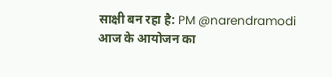साक्षी बन रहा है: PM @narendramodi
आज के आयोजन का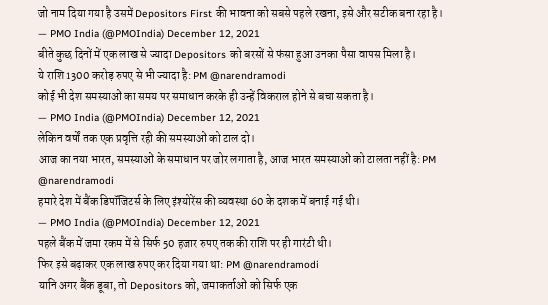जो नाम दिया गया है उसमें Depositors First की भावना को सबसे पहले रखना, इसे और सटीक बना रहा है।
— PMO India (@PMOIndia) December 12, 2021
बीते कुछ दिनों में एक लाख से ज्यादा Depositors को बरसों से फंसा हुआ उनका पैसा वापस मिला है।
ये राशि 1300 करोड़ रुपए से भी ज्यादा है: PM @narendramodi
कोई भी देश समस्याओं का समय पर समाधान करके ही उन्हें विकराल होने से बचा सकता है।
— PMO India (@PMOIndia) December 12, 2021
लेकिन वर्षों तक एक प्रवृत्ति रही की समस्याओं को टाल दो।
आज का नया भारत, समस्याओं के समाधान पर जोर लगाता है, आज भारत समस्याओं को टालता नहीं है: PM @narendramodi
हमारे देश में बैंक डिपॉजिटर्स के लिए इंश्योरेंस की व्यवस्था 60 के दशक में बनाई गई थी।
— PMO India (@PMOIndia) December 12, 2021
पहले बैंक में जमा रकम में से सिर्फ 50 हजार रुपए तक की राशि पर ही गारंटी थी।
फिर इसे बढ़ाकर एक लाख रुपए कर दिया गया था: PM @narendramodi
यानि अगर बैंक डूबा, तो Depositors को, जमाकर्ताओं को सिर्फ एक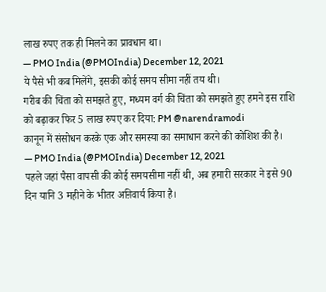लाख रुपए तक ही मिलने का प्रावधान था।
— PMO India (@PMOIndia) December 12, 2021
ये पैसे भी कब मिलेंगे, इसकी कोई समय सीमा नहीं तय थी।
गरीब की चिंता को समझते हुए, मध्यम वर्ग की चिंता को समझते हुए हमने इस राशि को बढ़ाकर फिर 5 लाख रुपए कर दिया: PM @narendramodi
कानून में संसोधन करके एक और समस्या का समाधान करने की कोशिश की है।
— PMO India (@PMOIndia) December 12, 2021
पहले जहां पैसा वापसी की कोई समयसीमा नहीं थी, अब हमारी सरकार ने इसे 90 दिन यानि 3 महीने के भीतर अऩिवार्य किया है।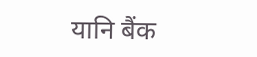यानि बैंक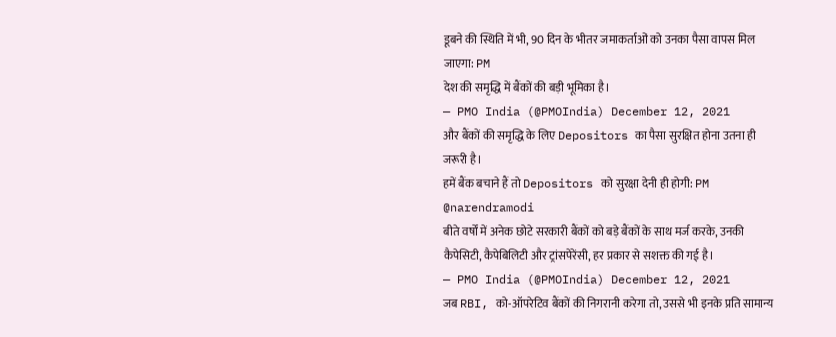डूबने की स्थिति में भी, 90 दिन के भीतर जमाकर्ताओं को उनका पैसा वापस मिल जाएगा: PM
देश की समृद्धि में बैंकों की बड़ी भूमिका है।
— PMO India (@PMOIndia) December 12, 2021
और बैंकों की समृद्धि के लिए Depositors का पैसा सुरक्षित होना उतना ही जरूरी है।
हमें बैंक बचाने हैं तो Depositors को सुरक्षा देनी ही होगी: PM @narendramodi
बीते वर्षों में अनेक छोटे सरकारी बैंकों को बड़े बैंकों के साथ मर्ज करके, उनकी कैपेसिटी, कैपेबिलिटी और ट्रांसपेरेंसी, हर प्रकार से सशक्त की गई है।
— PMO India (@PMOIndia) December 12, 2021
जब RBI, को-ऑपरेटिव बैंकों की निगरानी करेगा तो, उससे भी इनके प्रति सामान्य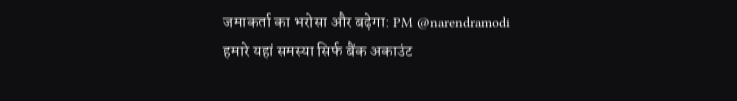जमाकर्ता का भरोसा और बढ़ेगा: PM @narendramodi
हमारे यहां समस्या सिर्फ बैंक अकाउंट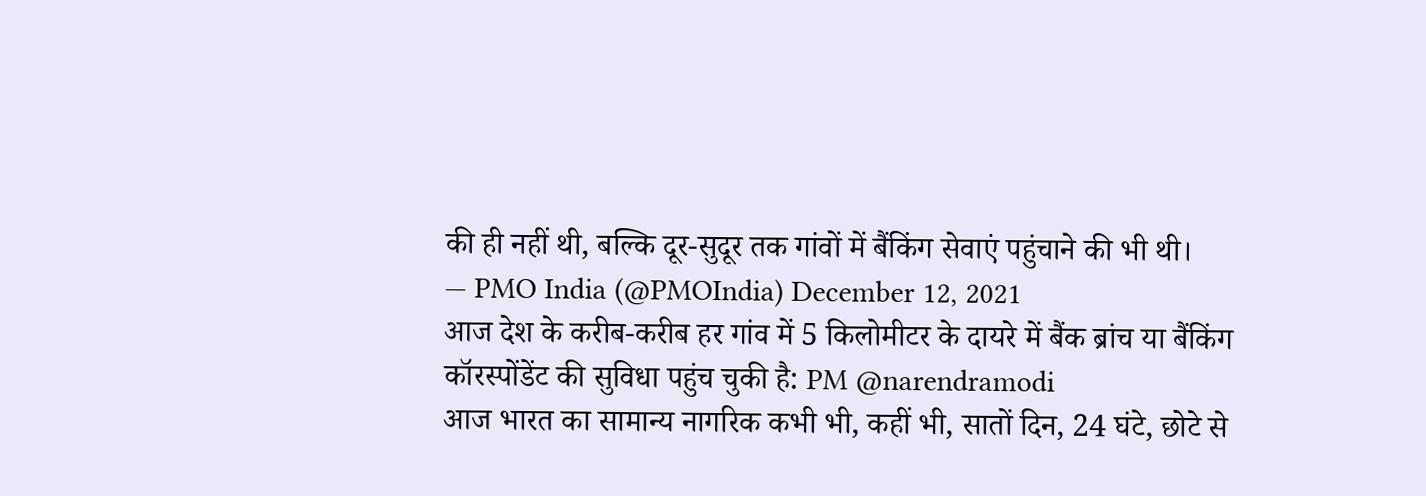की ही नहीं थी, बल्कि दूर-सुदूर तक गांवों में बैंकिंग सेवाएं पहुंचाने की भी थी।
— PMO India (@PMOIndia) December 12, 2021
आज देश के करीब-करीब हर गांव में 5 किलोमीटर के दायरे में बैंक ब्रांच या बैंकिंग कॉरस्पोंडेंट की सुविधा पहुंच चुकी है: PM @narendramodi
आज भारत का सामान्य नागरिक कभी भी, कहीं भी, सातों दिन, 24 घंटे, छोटे से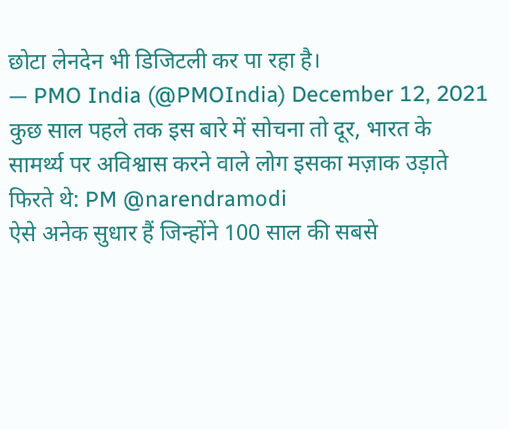छोटा लेनदेन भी डिजिटली कर पा रहा है।
— PMO India (@PMOIndia) December 12, 2021
कुछ साल पहले तक इस बारे में सोचना तो दूर, भारत के सामर्थ्य पर अविश्वास करने वाले लोग इसका मज़ाक उड़ाते फिरते थे: PM @narendramodi
ऐसे अनेक सुधार हैं जिन्होंने 100 साल की सबसे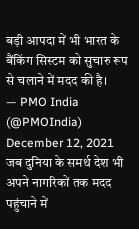बड़ी आपदा में भी भारत के बैंकिंग सिस्टम को सुचारु रूप से चलाने में मदद की है।
— PMO India (@PMOIndia) December 12, 2021
जब दुनिया के समर्थ देश भी अपने नागरिकों तक मदद पहुंचाने में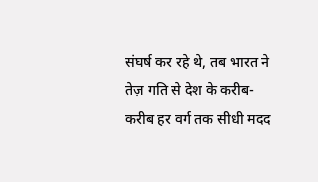संघर्ष कर रहे थे, तब भारत ने तेज़ गति से देश के करीब-करीब हर वर्ग तक सीधी मदद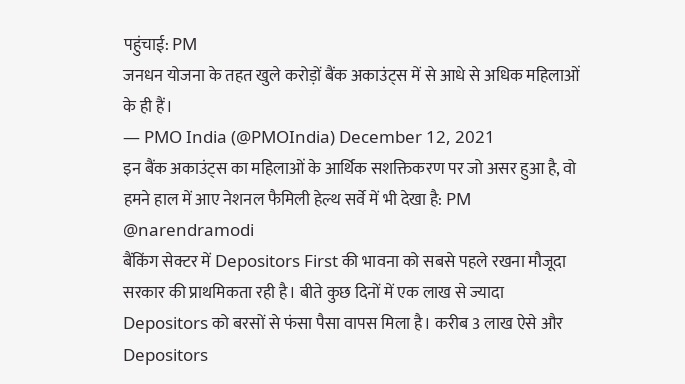पहुंचाई: PM
जनधन योजना के तहत खुले करोड़ों बैंक अकाउंट्स में से आधे से अधिक महिलाओं के ही हैं।
— PMO India (@PMOIndia) December 12, 2021
इन बैंक अकाउंट्स का महिलाओं के आर्थिक सशक्तिकरण पर जो असर हुआ है, वो हमने हाल में आए नेशनल फैमिली हेल्थ सर्वे में भी देखा है: PM @narendramodi
बैंकिंग सेक्टर में Depositors First की भावना को सबसे पहले रखना मौजूदा सरकार की प्राथमिकता रही है। बीते कुछ दिनों में एक लाख से ज्यादा Depositors को बरसों से फंसा पैसा वापस मिला है। करीब 3 लाख ऐसे और Depositors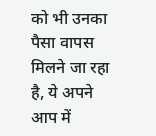को भी उनका पैसा वापस मिलने जा रहा है, ये अपने आप में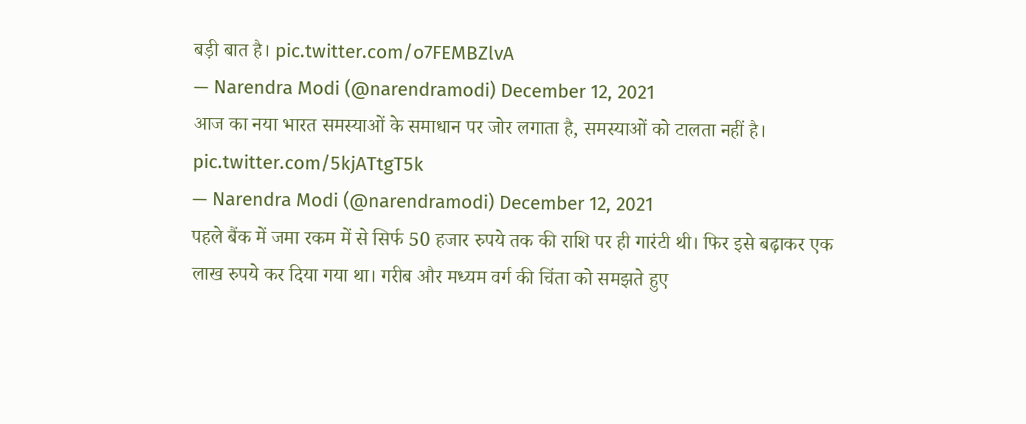बड़ी बात है। pic.twitter.com/o7FEMBZlvA
— Narendra Modi (@narendramodi) December 12, 2021
आज का नया भारत समस्याओं के समाधान पर जोर लगाता है, समस्याओं को टालता नहीं है। pic.twitter.com/5kjATtgT5k
— Narendra Modi (@narendramodi) December 12, 2021
पहले बैंक में जमा रकम में से सिर्फ 50 हजार रुपये तक की राशि पर ही गारंटी थी। फिर इसे बढ़ाकर एक लाख रुपये कर दिया गया था। गरीब और मध्यम वर्ग की चिंता को समझते हुए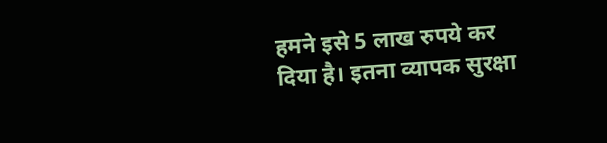हमने इसे 5 लाख रुपये कर दिया है। इतना व्यापक सुरक्षा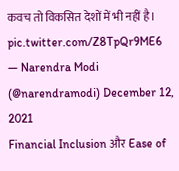कवच तो विकसित देशों में भी नहीं है। pic.twitter.com/Z8TpQr9ME6
— Narendra Modi (@narendramodi) December 12, 2021
Financial Inclusion और Ease of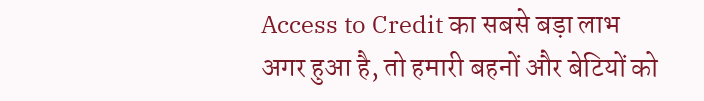Access to Credit का सबसे बड़ा लाभ अगर हुआ है, तो हमारी बहनों और बेटियों को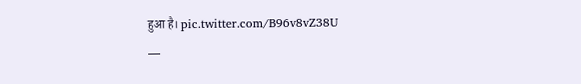हुआ है। pic.twitter.com/B96v8vZ38U
—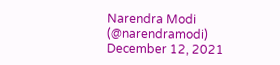Narendra Modi (@narendramodi) December 12, 2021